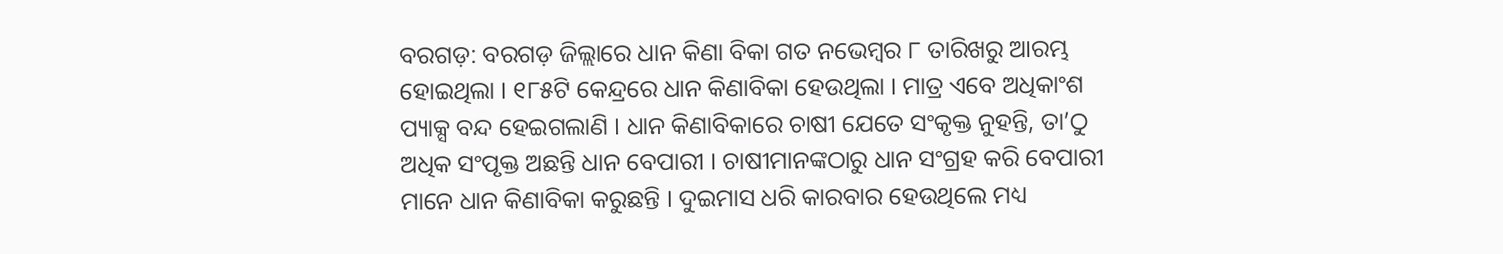ବରଗଡ଼: ବରଗଡ଼ ଜିଲ୍ଲାରେ ଧାନ କିଣା ବିକା ଗତ ନଭେମ୍ବର ୮ ତାରିଖରୁ ଆରମ୍ଭ ହୋଇଥିଲା । ୧୮୫ଟି କେନ୍ଦ୍ରରେ ଧାନ କିଣାବିକା ହେଉଥିଲା । ମାତ୍ର ଏବେ ଅଧିକାଂଶ ପ୍ୟାକ୍ସ ବନ୍ଦ ହେଇଗଲାଣି । ଧାନ କିଣାବିକାରେ ଚାଷୀ ଯେତେ ସଂକୃକ୍ତ ନୁହନ୍ତି, ତା’ଠୁ ଅଧିକ ସଂପୃକ୍ତ ଅଛନ୍ତି ଧାନ ବେପାରୀ । ଚାଷୀମାନଙ୍କଠାରୁ ଧାନ ସଂଗ୍ରହ କରି ବେପାରୀ ମାନେ ଧାନ କିଣାବିକା କରୁଛନ୍ତି । ଦୁଇମାସ ଧରି କାରବାର ହେଉଥିଲେ ମଧ୍ୟ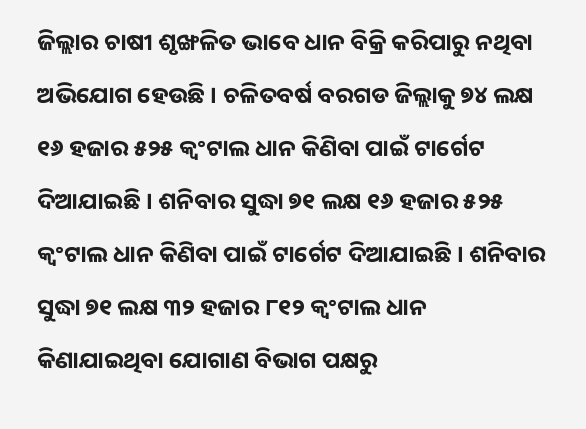ଜିଲ୍ଲାର ଚାଷୀ ଶୃଙ୍ଖଳିତ ଭାବେ ଧାନ ବିକ୍ରି କରିପାରୁ ନଥିବା ଅଭିଯୋଗ ହେଉଛି । ଚଳିତବର୍ଷ ବରଗଡ ଜିଲ୍ଲାକୁ ୭୪ ଲକ୍ଷ ୧୬ ହଜାର ୫୨୫ କ୍ୱଂଟାଲ ଧାନ କିଣିବା ପାଇଁ ଟାର୍ଗେଟ ଦିଆଯାଇଛି । ଶନିବାର ସୁଦ୍ଧା ୭୧ ଲକ୍ଷ ୧୬ ହଜାର ୫୨୫ କ୍ୱଂଟାଲ ଧାନ କିଣିବା ପାଇଁ ଟାର୍ଗେଟ ଦିଆଯାଇଛି । ଶନିବାର ସୁଦ୍ଧା ୭୧ ଲକ୍ଷ ୩୨ ହଜାର ୮୧୨ କ୍ୱଂଟାଲ ଧାନ କିଣାଯାଇଥିବା ଯୋଗାଣ ବିଭାଗ ପକ୍ଷରୁ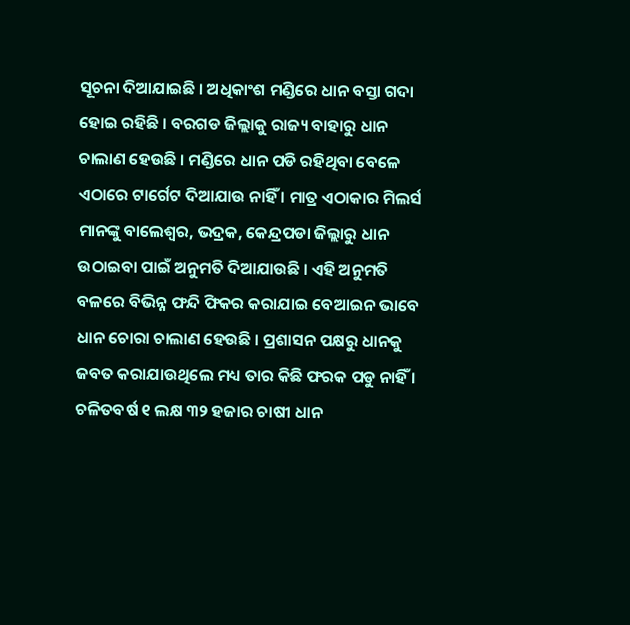ସୂଚନା ଦିଆଯାଇଛି । ଅଧିକାଂଶ ମଣ୍ଡିରେ ଧାନ ବସ୍ତା ଗଦା ହୋଇ ରହିଛି । ବରଗଡ ଜିଲ୍ଲାକୁ ରାଜ୍ୟ ବାହାରୁ ଧାନ ଚାଲାଣ ହେଉଛି । ମଣ୍ଡିରେ ଧାନ ପଡି ରହିଥିବା ବେଳେ ଏଠାରେ ଟାର୍ଗେଟ ଦିଆଯାଉ ନାହିଁ । ମାତ୍ର ଏଠାକାର ମିଲର୍ସ ମାନଙ୍କୁ ବାଲେଶ୍ୱର, ଭଦ୍ରକ, କେନ୍ଦ୍ରପଡା ଜିଲ୍ଲାରୁ ଧାନ ଉଠାଇବା ପାଇଁ ଅନୁମତି ଦିଆଯାଉଛି । ଏହି ଅନୁମତି ବଳରେ ବିଭିନ୍ନ ଫନ୍ଦି ଫିକର କରାଯାଇ ବେଆଇନ ଭାବେ ଧାନ ଚୋରା ଚାଲାଣ ହେଉଛି । ପ୍ରଶାସନ ପକ୍ଷରୁ ଧାନକୁ ଜବତ କରାଯାଉଥିଲେ ମଧ୍ୟ ତାର କିଛି ଫରକ ପଡୁ ନାହିଁ । ଚଳିତବର୍ଷ ୧ ଲକ୍ଷ ୩୨ ହଜାର ଚାଷୀ ଧାନ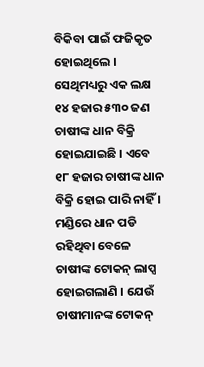ବିକିବା ପାଇଁ ଫଜିକୃତ ହୋଇଥିଲେ । ସେଥିମଧ୍ୟରୁ ଏକ ଲକ୍ଷ ୧୪ ହଜାର ୫୩୦ ଜଣ ଚାଷୀଙ୍କ ଧାନ ବିକ୍ରି ହୋଇଯାଇଛି । ଏବେ ୧୮ ହଜାର ଚାଷୀଙ୍କ ଧାନ ବିକ୍ରି ହୋଇ ପାରି ନାହିଁ । ମଣ୍ଡିରେ ଧାନ ପଡି ରହିଥିବା ବେଳେ ଚାଷୀଙ୍କ ଟୋକନ୍ ଲାପ୍ସ ହୋଇଗଲାଣି । ଯେଉଁ ଚାଷୀମାନଙ୍କ ଟୋକନ୍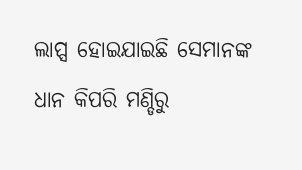ଲାପ୍ସ ହୋଇଯାଇଛି ସେମାନଙ୍କ ଧାନ କିପରି ମଣ୍ଡିରୁ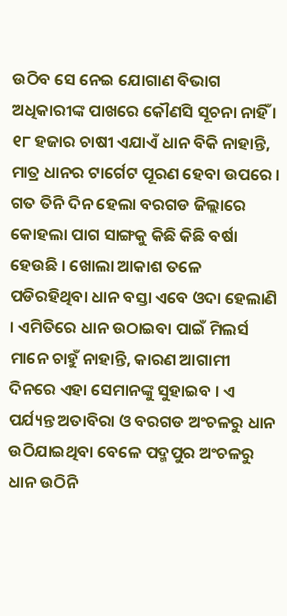ଉଠିବ ସେ ନେଇ ଯୋଗାଣ ବିଭାଗ ଅଧିକାରୀଙ୍କ ପାଖରେ କୌଣସି ସୂଚନା ନାହିଁ । ୧୮ ହଜାର ଚାଷୀ ଏଯାଏଁ ଧାନ ବିକି ନାହାନ୍ତି, ମାତ୍ର ଧାନର ଟାର୍ଗେଟ ପୂରଣ ହେବା ଉପରେ । ଗତ ତିନି ଦିନ ହେଲା ବରଗଡ ଜିଲ୍ଲାରେ କୋହଲା ପାଗ ସାଙ୍ଗକୁ କିଛି କିଛି ବର୍ଷା ହେଉଛି । ଖୋଲା ଆକାଶ ତଳେ ପଡିରହିଥିବା ଧାନ ବସ୍ତା ଏବେ ଓଦା ହେଲାଣି । ଏମିତିରେ ଧାନ ଉଠାଇବା ପାଇଁ ମିଲର୍ସ ମାନେ ଚାହୁଁ ନାହାନ୍ତି, କାରଣ ଆଗାମୀ ଦିନରେ ଏହା ସେମାନଙ୍କୁ ସୁହାଇବ । ଏ ପର୍ଯ୍ୟନ୍ତ ଅତାବିରା ଓ ବରଗଡ ଅଂଚଳରୁ ଧାନ ଉଠିଯାଇଥିବା ବେଳେ ପଦ୍ମପୁର ଅଂଚଳରୁ ଧାନ ଉଠିନି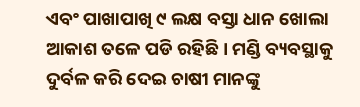ଏବଂ ପାଖାପାଖି ୯ ଲକ୍ଷ ବସ୍ତା ଧାନ ଖୋଲା ଆକାଶ ତଳେ ପଡି ରହିଛି । ମଣ୍ଡି ବ୍ୟବସ୍ଥାକୁ ଦୁର୍ବଳ କରି ଦେଇ ଚାଷୀ ମାନଙ୍କୁ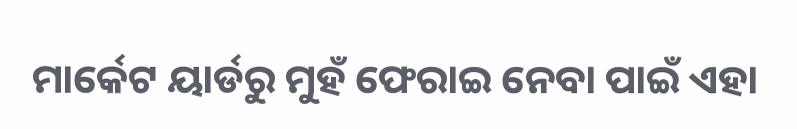ମାର୍କେଟ ୟାର୍ଡରୁ ମୁହଁ ଫେରାଇ ନେବା ପାଇଁ ଏହା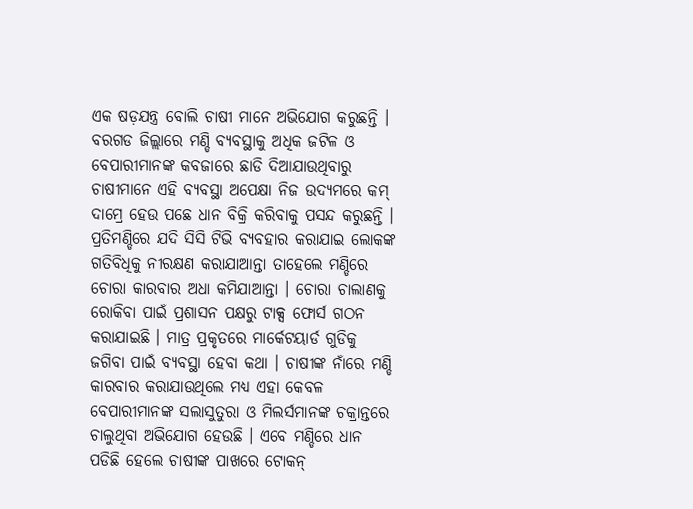ଏକ ଷଡ଼ଯନ୍ତ୍ର ବୋଲି ଚାଷୀ ମାନେ ଅଭିଯୋଗ କରୁଛନ୍ତି । ବରଗଡ ଜିଲ୍ଲାରେ ମଣ୍ଡି ବ୍ୟବସ୍ଥାକୁ ଅଧିକ ଜଟିଳ ଓ ବେପାରୀମାନଙ୍କ କବଜାରେ ଛାଡି ଦିଆଯାଉଥିବାରୁ ଚାଷୀମାନେ ଏହି ବ୍ୟବସ୍ଥା ଅପେକ୍ଷା ନିଜ ଉଦ୍ୟମରେ କମ୍ ଦାମ୍ରେ ହେଉ ପଛେ ଧାନ ବିକ୍ରି କରିବାକୁ ପସନ୍ଦ କରୁଛନ୍ତି । ପ୍ରତିମଣ୍ଡିରେ ଯଦି ସିସି ଟିଭି ବ୍ୟବହାର କରାଯାଇ ଲୋକଙ୍କ ଗତିବିଧିକୁ ନୀରକ୍ଷଣ କରାଯାଆନ୍ତା ତାହେଲେ ମଣ୍ଡିରେ ଚୋରା କାରବାର ଅଧା କମିଯାଆନ୍ତା । ଚୋରା ଚାଲାଣକୁ ରୋକିବା ପାଇଁ ପ୍ରଶାସନ ପକ୍ଷରୁ ଟାକ୍ସ ଫୋର୍ସ ଗଠନ କରାଯାଇଛି । ମାତ୍ର ପ୍ରକୃତରେ ମାର୍କେଟୟାର୍ଡ ଗୁଡିକୁ ଜଗିବା ପାଇଁ ବ୍ୟବସ୍ଥା ହେବା କଥା । ଚାଷୀଙ୍କ ନାଁରେ ମଣ୍ଡି କାରବାର କରାଯାଉଥିଲେ ମଧ୍ୟ ଏହା କେବଳ ବେପାରୀମାନଙ୍କ ସଲାସୁତୁରା ଓ ମିଲର୍ସମାନଙ୍କ ଚକ୍ରାନ୍ତରେ ଚାଲୁଥିବା ଅଭିଯୋଗ ହେଉଛି । ଏବେ ମଣ୍ଡିରେ ଧାନ ପଡିଛି ହେଲେ ଚାଷୀଙ୍କ ପାଖରେ ଟୋକନ୍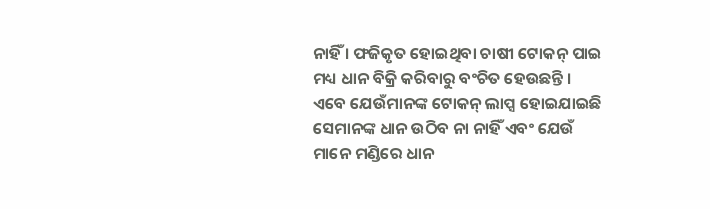ନାହିଁ । ଫଜିକୃତ ହୋଇଥିବା ଚାଷୀ ଟୋକନ୍ ପାଇ ମଧ୍ୟ ଧାନ ବିକ୍ରି କରିବାରୁ ବଂଚିତ ହେଉଛନ୍ତି । ଏବେ ଯେଉଁମାନଙ୍କ ଟୋକନ୍ ଲାପ୍ସ ହୋଇଯାଇଛି ସେମାନଙ୍କ ଧାନ ଉଠିବ ନା ନାହିଁ ଏବଂ ଯେଉଁ ମାନେ ମଣ୍ଡିରେ ଧାନ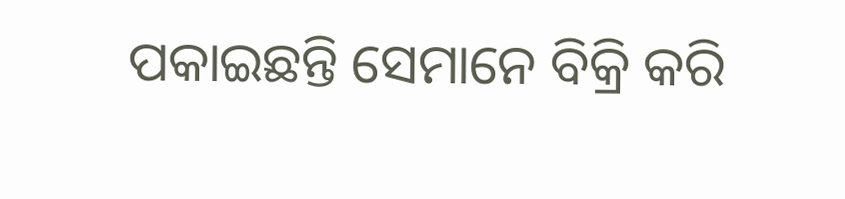ପକାଇଛନ୍ତି ସେମାନେ ବିକ୍ରି କରି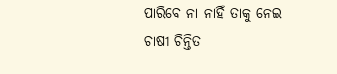ପାରିବେ ନା ନାହିଁ ତାକୁ ନେଇ ଚାଷୀ ଚିନ୍ତିତ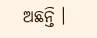ଅଛନ୍ତି ।